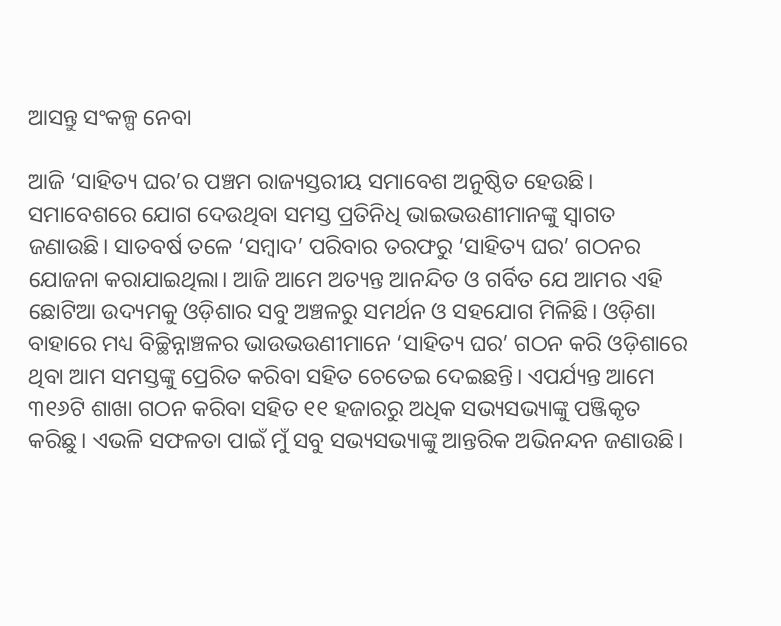ଆସନ୍ତୁ ସଂକଳ୍ପ ନେବା

ଆଜି ‘ସାହିତ୍ୟ ଘର’ର ପଞ୍ଚମ ରାଜ୍ୟସ୍ତରୀୟ ସମାବେଶ ଅନୁଷ୍ଠିତ ହେଉଛି। ସମାବେଶରେ ଯୋଗ ଦେଉଥିବା ସମସ୍ତ ପ୍ରତିନିଧି ଭାଇଭଉଣୀମାନଙ୍କୁ ସ୍ୱାଗତ ଜଣାଉଛି। ସାତବର୍ଷ ତଳେ ‘ସମ୍ବାଦ’ ପରିବାର ତରଫରୁ ‘ସାହିତ୍ୟ ଘର’ ଗଠନର ଯୋଜନା କରାଯାଇଥିଲା। ଆଜି ଆମେ ଅତ୍ୟନ୍ତ ଆନନ୍ଦିତ ଓ ଗର୍ବିତ ଯେ ଆମର ଏହି ଛୋଟିଆ ଉଦ୍ୟମକୁ ଓଡ଼ିଶାର ସବୁ ଅଞ୍ଚଳରୁ ସମର୍ଥନ ଓ ସହଯୋଗ ମିଳିଛି। ଓଡ଼ିଶା ବାହାରେ ମଧ୍ୟ ବିଚ୍ଛିନ୍ନାଞ୍ଚଳର ଭାଉଭଉଣୀମାନେ ‘ସାହିତ୍ୟ ଘର’ ଗଠନ କରି ଓଡ଼ିଶାରେ ଥିବା ଆମ ସମସ୍ତଙ୍କୁ ପ୍ରେରିତ କରିବା ସହିତ ଚେତେଇ ଦେଇଛନ୍ତି। ଏପର୍ଯ୍ୟନ୍ତ ଆମେ ୩୧୬ଟି ଶାଖା ଗଠନ କରିବା ସହିତ ୧୧ ହଜାରରୁ ଅଧିକ ସଭ୍ୟସଭ୍ୟାଙ୍କୁ ପଞ୍ଜିକୃତ କରିଛୁ। ଏଭଳି ସଫଳତା ପାଇଁ ମୁଁ ସବୁ ସଭ୍ୟସଭ୍ୟାଙ୍କୁ ଆନ୍ତରିକ ଅଭିନନ୍ଦନ ଜଣାଉଛି।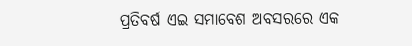ପ୍ରତିବର୍ଷ ଏଇ ସମାବେଶ ଅବସରରେ ଏକ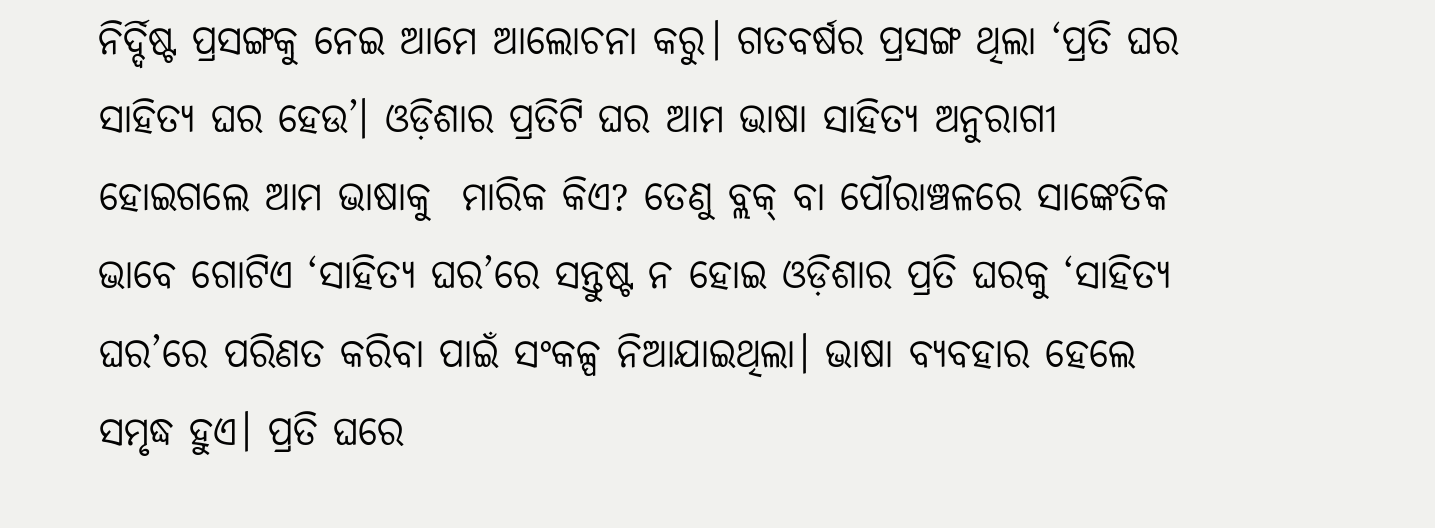ନିର୍ଦ୍ଦିଷ୍ଟ ପ୍ରସଙ୍ଗକୁ ନେଇ ଆମେ ଆଲୋଚନା କରୁ। ଗତବର୍ଷର ପ୍ରସଙ୍ଗ ଥିଲା ‘ପ୍ରତି ଘର ସାହିତ୍ୟ ଘର ହେଉ’। ଓଡ଼ିଶାର ପ୍ରତିଟି ଘର ଆମ ଭାଷା ସାହିତ୍ୟ ଅନୁରାଗୀ ହୋଇଗଲେ ଆମ ଭାଷାକୁ  ମାରିକ କିଏ? ତେଣୁ ବ୍ଲକ୍‌ ବା ପୌରାଞ୍ଚଳରେ ସାଙ୍କେତିକ ଭାବେ ଗୋଟିଏ ‘ସାହିତ୍ୟ ଘର’ରେ ସନ୍ତୁଷ୍ଟ ନ ହୋଇ ଓଡ଼ିଶାର ପ୍ରତି ଘରକୁ ‘ସାହିତ୍ୟ ଘର’ରେ ପରିଣତ କରିବା ପାଇଁ ସଂକଳ୍ପ ନିଆଯାଇଥିଲା। ଭାଷା ବ୍ୟବହାର ହେଲେ ସମୃଦ୍ଧ ହୁଏ। ପ୍ରତି ଘରେ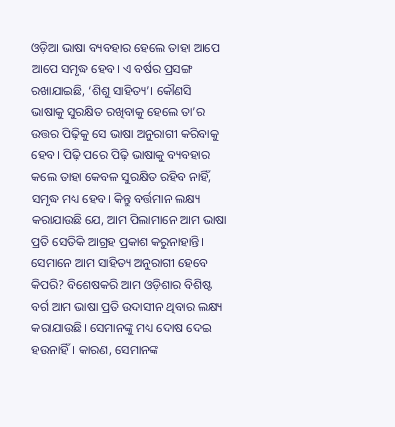ଓଡ଼ିଆ ଭାଷା ବ୍ୟବହାର ହେଲେ ତାହା ଆପେ ଆପେ ସମୃଦ୍ଧ ହେବ। ଏ ବର୍ଷର ପ୍ରସଙ୍ଗ ରଖାଯାଇଛି, ‘ଶିଶୁ ସାହିତ୍ୟ’। କୌଣସି ଭାଷାକୁ ସୁରକ୍ଷିତ ରଖିବାକୁ ହେଲେ ତା’ର ଉତ୍ତର ପିଢ଼ିକୁ ସେ ଭାଷା ଅନୁରାଗୀ କରିବାକୁ ହେବ। ପିଢ଼ି ପରେ ପିଢ଼ି ଭାଷାକୁ ବ୍ୟବହାର କଲେ ତାହା କେବଳ ସୁରକ୍ଷିତ ରହିବ ନାହିଁ, ସମୃଦ୍ଧ ମଧ୍ୟ ହେବ। କିନ୍ତୁ ବର୍ତ୍ତମାନ ଲକ୍ଷ୍ୟ କରାଯାଉଛି ଯେ, ଆମ ପିଲାମାନେ ଆମ ଭାଷା ପ୍ରତି ସେତିକି ଆଗ୍ରହ ପ୍ରକାଶ କରୁନାହାନ୍ତି। ସେମାନେ ଆମ ସାହିତ୍ୟ ଅନୁରାଗୀ ହେବେ କିପରି? ବିଶେଷକରି ଆମ ଓଡ଼ିଶାର ବିଶିଷ୍ଟ ବର୍ଗ ଆମ ଭାଷା ପ୍ରତି ଉଦାସୀନ ଥିବାର ଲକ୍ଷ୍ୟ କରାଯାଉଛି। ସେମାନଙ୍କୁ ମଧ୍ୟ ଦୋଷ ଦେଇ ହଉନାହିଁ। କାରଣ, ସେମାନଙ୍କ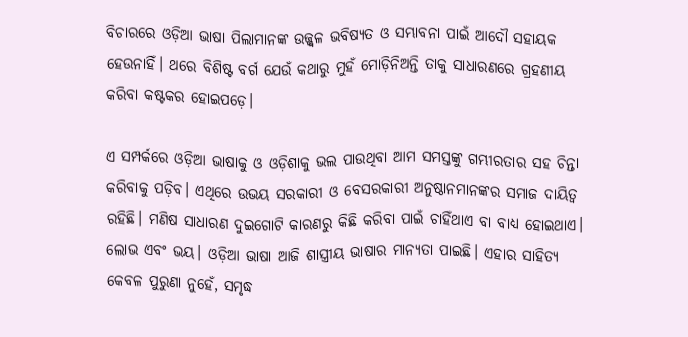ବିଚାରରେ ଓଡ଼ିଆ ଭାଷା ପିଲାମାନଙ୍କ ଉଜ୍ଜ୍ୱଳ ଭବିଷ୍ୟତ ଓ ସମ୍ଭାବନା ପାଇଁ ଆଦୌ ସହାୟକ ହେଉନାହିଁ। ଥରେ ବିଶିଷ୍ଟ ବର୍ଗ ଯେଉଁ କଥାରୁ ମୁହଁ ମୋଡ଼ିନିଅନ୍ତି ତାକୁ ସାଧାରଣରେ ଗ୍ରହଣୀୟ କରିବା କଷ୍ଟକର ହୋଇପଡ଼େ।

ଏ ସମ୍ପର୍କରେ ଓଡ଼ିଆ ଭାଷାକୁ ଓ ଓଡ଼ିଶାକୁ ଭଲ ପାଉଥିବା ଆମ ସମସ୍ତଙ୍କୁ ଗମ୍ଭୀରତାର ସହ ଚିନ୍ତା କରିବାକୁ ପଡ଼ିବ। ଏଥିରେ ଉଭୟ ସରକାରୀ ଓ ବେସରକାରୀ ଅନୁଷ୍ଠାନମାନଙ୍କର ସମାଜ ଦାୟିତ୍ୱ ରହିଛି। ମଣିଷ ସାଧାରଣ ଦୁଇଗୋଟି କାରଣରୁ କିଛି କରିବା ପାଇଁ ଚାହିଁଥାଏ ବା ବାଧ୍ୟ ହୋଇଥାଏ। ଲୋଭ ଏବଂ ଭୟ। ଓଡ଼ିଆ ଭାଷା ଆଜି ଶାସ୍ତ୍ରୀୟ ଭାଷାର ମାନ୍ୟତା ପାଇଛି। ଏହାର ସାହିତ୍ୟ କେବଳ ପୁରୁଣା ନୁହେଁ, ସମୃଦ୍ଧ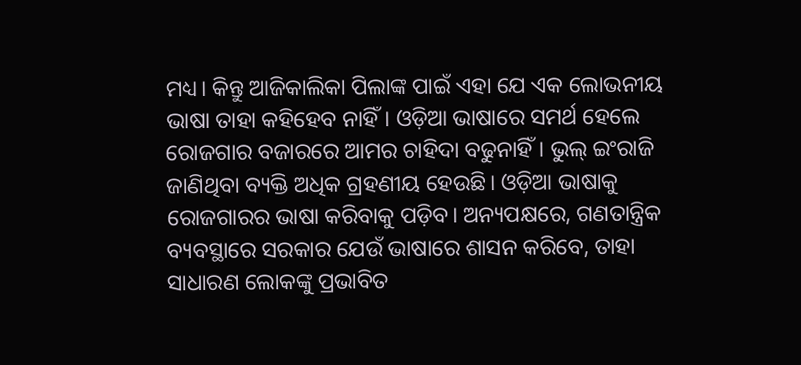ମଧ୍ୟ। କିନ୍ତୁ ଆଜିକାଲିକା ପିଲାଙ୍କ ପାଇଁ ଏହା ଯେ ଏକ ଲୋଭନୀୟ ଭାଷା ତାହା କହିହେବ ନାହିଁ। ଓଡ଼ିଆ ଭାଷାରେ ସମର୍ଥ ହେଲେ ରୋଜଗାର ବଜାରରେ ଆମର ଚାହିଦା ବଢୁନାହିଁ। ଭୁଲ୍‌ ଇଂରାଜି ଜାଣିଥିବା ବ୍ୟକ୍ତି ଅଧିକ ଗ୍ରହଣୀୟ ହେଉଛି। ଓଡ଼ିଆ ଭାଷାକୁ ରୋଜଗାରର ଭାଷା କରିବାକୁ ପଡ଼ିବ। ଅନ୍ୟପକ୍ଷରେ, ଗଣତାନ୍ତ୍ରିକ ବ୍ୟବସ୍ଥାରେ ସରକାର ଯେଉଁ ଭାଷାରେ ଶାସନ କରିବେ, ତାହା ସାଧାରଣ ଲୋକଙ୍କୁ ପ୍ରଭାବିତ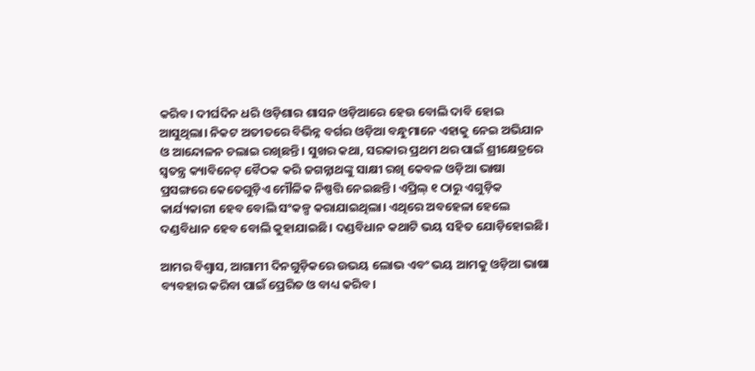କରିବ। ଦୀର୍ଘଦିନ ଧରି ଓଡ଼ିଶାର ଶାସନ ଓଡ଼ିଆରେ ହେଉ ବୋଲି ଦାବି ହୋଇ ଆସୁଥିଲା। ନିକଟ ଅତୀତରେ ବିଭିନ୍ନ ବର୍ଗର ଓଡ଼ିଆ ବନ୍ଧୁମାନେ ଏହାକୁ ନେଇ ଅଭିଯାନ ଓ ଆନ୍ଦୋଳନ ଚଲାଇ ରଖିଛନ୍ତି। ସୁଖର କଥା, ସରକାର ପ୍ରଥମ ଥର ପାଇଁ ଶ୍ରୀକ୍ଷେତ୍ରରେ ସ୍ୱତନ୍ତ୍ର କ୍ୟାବିନେଟ୍‌ ବୈଠକ କରି ଜଗନ୍ନାଥଙ୍କୁ ସାକ୍ଷୀ ରଖି କେବଳ ଓଡ଼ିଆ ଭାଷା ପ୍ରସଙ୍ଗରେ କେତେଗୁଡ଼ିଏ ମୌଳିକ ନିଷ୍ପତ୍ତି ନେଇଛନ୍ତି। ଏପ୍ରିଲ୍‌ ୧ ଠାରୁ ଏଗୁଡ଼ିକ କାର୍ଯ୍ୟକାରୀ ହେବ ବୋଲି ସଂକଳ୍ପ କରାଯାଇଥିଲା। ଏଥିରେ ଅବହେଳା ହେଲେ ଦଣ୍ଡବିଧାନ ହେବ ବୋଲି କୁହାଯାଇଛି। ଦଣ୍ଡବିଧାନ କଥାଟି ଭୟ ସହିତ ଯୋଡ଼ିହୋଇଛି।

ଆମର ବିଶ୍ୱାସ, ଆଗାମୀ ଦିନଗୁଡ଼ିକରେ ଉଭୟ ଲୋଭ ଏବଂ ଭୟ ଆମକୁ ଓଡ଼ିଆ ଭାଷା ବ୍ୟବହାର କରିବା ପାଇଁ ପ୍ରେରିତ ଓ ବାଧ୍ୟ କରିବ।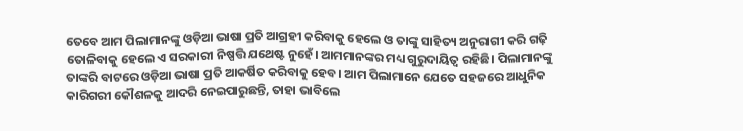ତେବେ ଆମ ପିଲାମାନଙ୍କୁ ଓଡ଼ିଆ ଭାଷା ପ୍ରତି ଆଗ୍ରହୀ କରିବାକୁ ହେଲେ ଓ ତାଙ୍କୁ ସାହିତ୍ୟ ଅନୁରାଗୀ କରି ଗଢ଼ି ତୋଳିବାକୁ ହେଲେ ଏ ସରକାରୀ ନିଷ୍ପତ୍ତି ଯଥେଷ୍ଟ ନୁହେଁ। ଆମମାନଙ୍କର ମଧ୍ୟ ଗୁରୁଦାୟିତ୍ୱ ରହିଛି। ପିଲାମାନଙ୍କୁ ତାଙ୍କରି ବାଟରେ ଓଡ଼ିଆ ଭାଷା ପ୍ରତି ଆକର୍ଷିତ କରିବାକୁ ହେବ। ଆମ ପିଲାମାନେ ଯେତେ ସହଜରେ ଆଧୁନିକ କାରିଗରୀ କୌଶଳକୁ ଆଦରି ନେଇପାରୁଛନ୍ତି, ତାହା ଭାବିଲେ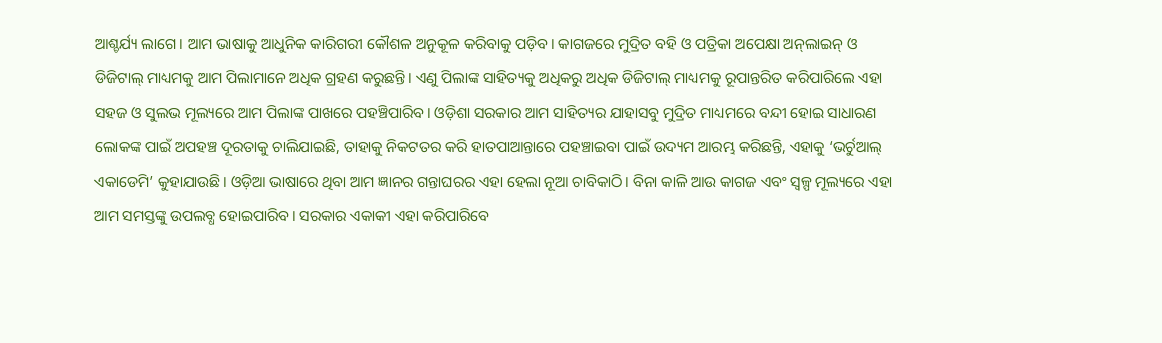ଆଶ୍ଚର୍ଯ୍ୟ ଲାଗେ। ଆମ ଭାଷାକୁ ଆଧୁନିକ କାରିଗରୀ କୌଶଳ ଅନୁକୂଳ କରିବାକୁ ପଡ଼ିବ। କାଗଜରେ ମୁଦ୍ରିତ ବହି ଓ ପତ୍ରିକା ଅପେକ୍ଷା ଅନ୍‌ଲାଇନ୍‌ ଓ ଡିଜିଟାଲ୍‌ ମାଧ୍ୟମକୁ ଆମ ପିଲାମାନେ ଅଧିକ ଗ୍ରହଣ କରୁଛନ୍ତି। ଏଣୁ ପିଲାଙ୍କ ସାହିତ୍ୟକୁ ଅଧିକରୁ ଅଧିକ ଡିଜିଟାଲ୍‌ ମାଧ୍ୟମକୁ ରୂପାନ୍ତରିତ କରିପାରିଲେ ଏହା ସହଜ ଓ ସୁଲଭ ମୂଲ୍ୟରେ ଆମ ପିଲାଙ୍କ ପାଖରେ ପହଞ୍ଚିପାରିବ। ଓଡ଼ିଶା ସରକାର ଆମ ସାହିତ୍ୟର ଯାହାସବୁ ମୁଦ୍ରିତ ମାଧ୍ୟମରେ ବନ୍ଦୀ ହୋଇ ସାଧାରଣ ଲୋକଙ୍କ ପାଇଁ ଅପହଞ୍ଚ ଦୂରତାକୁ ଚାଲିଯାଇଛି, ତାହାକୁ ନିକଟତର କରି ହାତପାଆନ୍ତାରେ ପହଞ୍ଚାଇବା ପାଇଁ ଉଦ୍ୟମ ଆରମ୍ଭ କରିଛନ୍ତି, ଏହାକୁ ‘ଭର୍ଚୁଆଲ୍‌ ଏକାଡେମି’ କୁହାଯାଉଛି। ଓଡ଼ିଆ ଭାଷାରେ ଥିବା ଆମ ଜ୍ଞାନର ଗନ୍ତାଘରର ଏହା ହେଲା ନୂଆ ଚାବିକାଠି। ବିନା କାଳି ଆଉ କାଗଜ ଏବଂ ସ୍ୱଳ୍ପ ମୂଲ୍ୟରେ ଏହା ଆମ ସମସ୍ତଙ୍କୁ ଉପଲବ୍ଧ ହୋଇପାରିବ। ସରକାର ଏକାକୀ ଏହା କରିପାରିବେ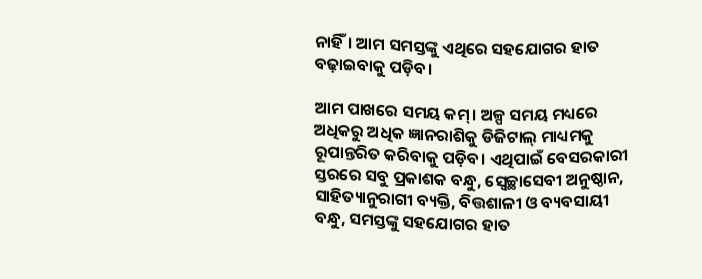ନାହିଁ। ଆମ ସମସ୍ତଙ୍କୁ ଏଥିରେ ସହଯୋଗର ହାତ ବଢ଼ାଇବାକୁ ପଡ଼ିବ।

ଆମ ପାଖରେ ସମୟ କମ୍‌। ଅଳ୍ପ ସମୟ ମଧ୍ୟରେ ଅଧିକରୁ ଅଧିକ ଜ୍ଞାନରାଶିକୁ ଡିଜିଟାଲ୍‌ ମାଧ୍ୟମକୁ ରୂପାନ୍ତରିତ କରିବାକୁ ପଡ଼ିବ। ଏଥିପାଇଁ ବେସରକାରୀ ସ୍ତରରେ ସବୁ ପ୍ରକାଶକ ବନ୍ଧୁ, ସ୍ୱେଚ୍ଛାସେବୀ ଅନୁଷ୍ଠାନ, ସାହିତ୍ୟାନୁରାଗୀ ବ୍ୟକ୍ତି, ବିତ୍ତଶାଳୀ ଓ ବ୍ୟବସାୟୀ ବନ୍ଧୁ, ସମସ୍ତଙ୍କୁ ସହଯୋଗର ହାତ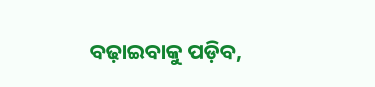ବଢ଼ାଇବାକୁ ପଡ଼ିବ,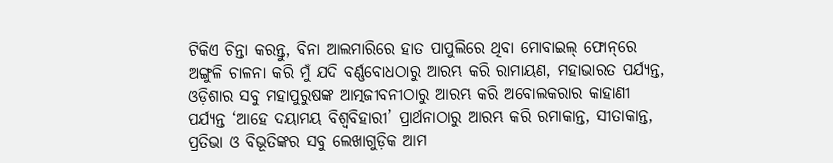ଟିକିଏ ଚିନ୍ତା କରନ୍ତୁ, ବିନା ଆଲମାରିରେ ହାତ ପାପୁଲିରେ ଥିବା ମୋବାଇଲ୍‌ ଫୋନ୍‌ରେ ଅଙ୍ଗୁଳି ଚାଳନା କରି ମୁଁ ଯଦି ବର୍ଣ୍ଣବୋଧଠାରୁ ଆରମ୍ଭ କରି ରାମାୟଣ, ମହାଭାରତ ପର୍ଯ୍ୟନ୍ତ, ଓଡ଼ିଶାର ସବୁ ମହାପୁରୁଷଙ୍କ ଆତ୍ମଜୀବନୀଠାରୁ ଆରମ୍ଭ କରି ଅବୋଲକରାର କାହାଣୀ ପର୍ଯ୍ୟନ୍ତ ‘ଆହେ ଦୟାମୟ ବିଶ୍ୱବିହାରୀ’ ପ୍ରାର୍ଥନାଠାରୁ ଆରମ୍ଭ କରି ରମାକାନ୍ତ, ସୀତାକାନ୍ତ, ପ୍ରତିଭା ଓ ବିଭୂତିଙ୍କର ସବୁ ଲେଖାଗୁଡ଼ିକ ଆମ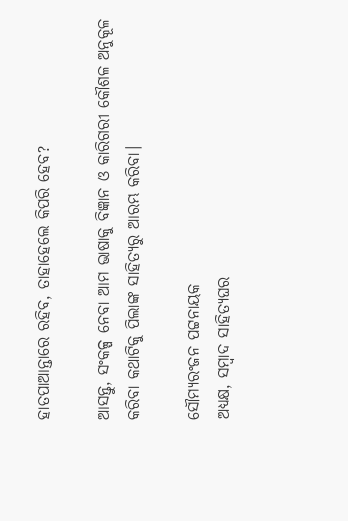ହାତପାଆନ୍ତାରେ ରହିବ, ତାହାହେଲେ କିପରି ହେବ?

ଆସନ୍ତୁ, ସଂକଳ୍ପ ନେବା ଆମ ଭାଷାକୁ ବିଜ୍ଞାନ ଓ କାରିଗରୀ କୌଶଳ ଅନୁକୂଳ କରିବା କଥାଟିକୁ ପିଲାଙ୍କ ସାହିତ୍ୟରୁ ଆରମ୍ଭ କରିବା।

ସୌମ୍ୟରଂଜନ ପଟ୍ଟନାୟକ
ଅଧ୍ୟକ୍ଷ, ସମ୍ବାଦ ସାହିତ୍ୟଘର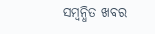ସମ୍ବନ୍ଧିତ ଖବର